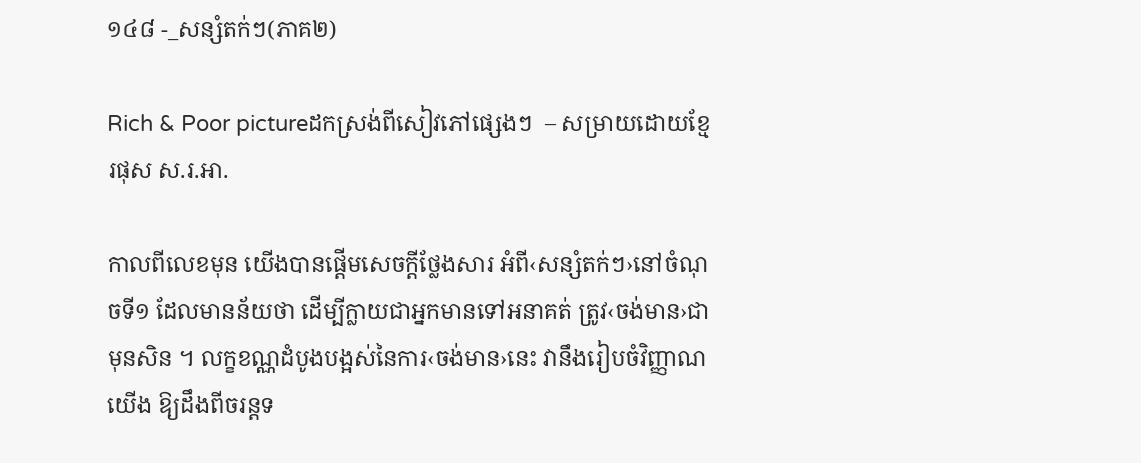១៤៨ -_សន្សំតក់ៗ(ភាគ២)

Rich & Poor pictureដកស្រង់ពីសៀវភៅផ្សេងៗ  – សម្រាយដោយខ្មែរផុស ស.រ.អា.

កាលពីលេខមុន យើងបានផ្តើមសេចក្តីថ្លែងសារ អំពី‹សន្សំតក់ៗ›នៅចំណុចទី១ ដែលមានន័យថា ដើម្បីក្លាយជាអ្នកមានទៅអនាគត់ ត្រូវ‹ចង់មាន›ជាមុនសិន ។ លក្ខខណ្ណដំបូងបង្អស់នៃការ‹ចង់មាន›នេះ វានឹងរៀបចំវិញ្ញាណយើង ឱ្យដឹងពីចរន្តទ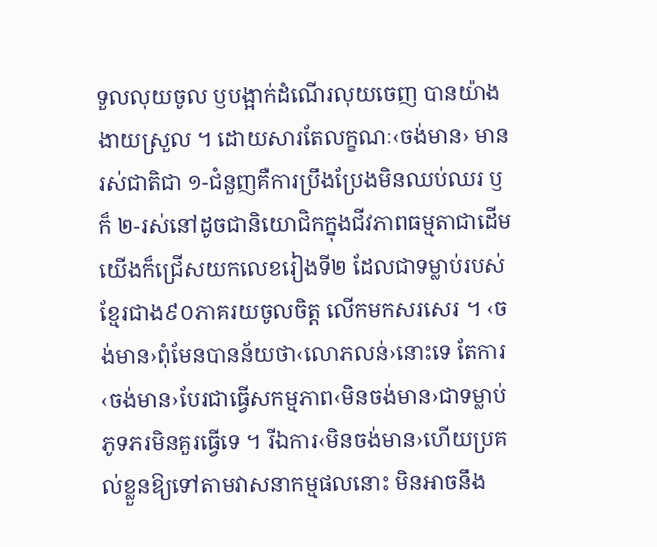ទួលលុយចូល ឫបង្អាក់ដំណើរលុយចេញ បានយ៉ាងងាយស្រួល ។ ដោយសារតែលក្ខណៈ‹ចង់មាន› មានរស់ជាតិជា ១-ជំនួញគឺការប្រឹងប្រែងមិនឈប់ឈរ ឫក៏ ២-រស់នៅដូចជានិយោជិកក្នុងជីវភាពធម្មតាជាដើម យើងក៏ជ្រើសយកលេខរៀងទី២ ដែលជាទម្លាប់របស់ខ្មែរជាង៩០ភាគរយចូលចិត្ត លើកមកសរសេរ ។ ‹ចង់មាន›ពុំមែនបានន័យថា‹លោភលន់›នោះទេ តែការ‹ចង់មាន›បែរជាធ្វើសកម្មភាព‹មិនចង់មាន›ជាទម្លាប់ភូទភរមិនគួរធ្វើទេ ។ រីឯការ‹មិនចង់មាន›ហើយប្រគល់ខ្លួនឱ្យទៅតាមវាសនាកម្មផលនោះ មិនអាចនឹង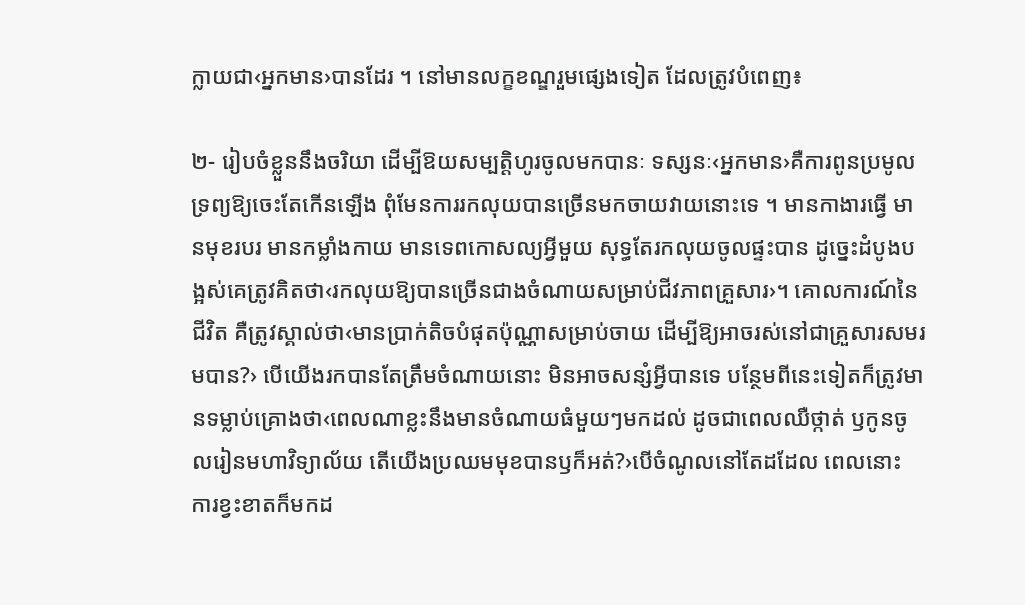ក្លាយជា‹អ្នកមាន›បានដែរ ។ នៅមានលក្ខខណ្ឌរួមផ្សេងទៀត ដែលត្រូវបំពេញ៖

២- រៀបចំខ្លួននឹងចរិយា ដើម្បីឱយសម្បត្តិហូរចូលមកបានៈ ទស្សនៈ‹អ្នកមាន›គឺការពូនប្រមូលទ្រព្យឱ្យចេះតែកើនឡើង ពុំមែនការរកលុយបានច្រើនមកចាយវាយនោះទេ ។ មានកាងារធ្វើ មានមុខរបរ មានកម្លាំងកាយ មានទេពកោសល្យអ្វីមួយ សុទ្ធតែរកលុយចូលផ្ទះបាន ដូច្នេះដំបូងបង្អស់គេត្រូវគិតថា‹រកលុយឱ្យបានច្រើនជាងចំណាយសម្រាប់ជីវភាពគ្រួសារ›។ គោលការណ៍នៃជីវិត គឺត្រូវស្គាល់ថា‹មានប្រាក់តិចបំផុតប៉ុណ្ណាសម្រាប់ចាយ ដើម្បីឱ្យអាចរស់នៅជាគ្រួសារសមរមបាន?› បើយើងរកបានតែត្រឹមចំណាយនោះ មិនអាចសន្សំអ្វីបានទេ បន្ថែមពីនេះទៀតក៏ត្រូវមានទម្លាប់គ្រោងថា‹ពេលណាខ្លះនឹងមានចំណាយធំមួយៗមកដល់ ដូចជាពេលឈឺថ្កាត់ ឫកូនចូលរៀនមហាវិទ្យាល័យ តើយើងប្រឈមមុខបានឫក៏អត់?›បើចំណូលនៅតែដដែល ពេលនោះ ការខ្វះខាតក៏មកដ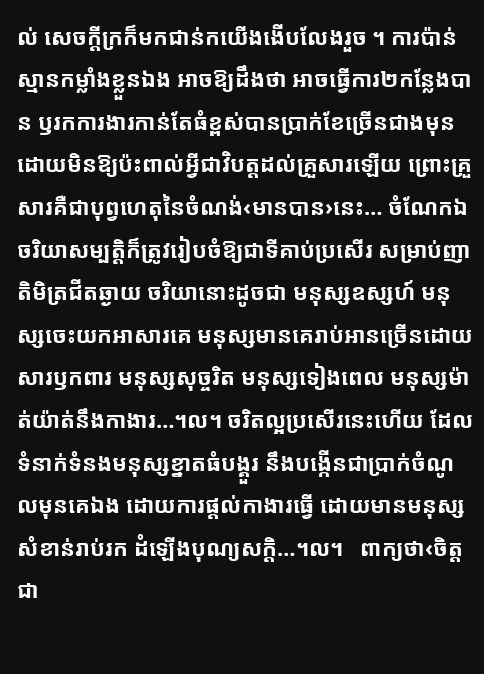ល់ សេចក្តីក្រក៏មកជាន់កយើងងើបលែងរួច ។ ការប៉ាន់ស្មានកម្លាំងខ្លួនឯង អាចឱ្យដឹងថា អាចធ្វើការ២កន្លែងបាន ឫរកការងារកាន់តែធំខ្ពស់បានប្រាក់ខែច្រើនជាងមុន ដោយមិនឱ្យប៉ះពាល់អ្វីជាវិបត្តដល់គ្រួសារឡើយ ព្រោះគ្រួសារគឺជាបុព្វហេតុនៃចំណង់‹មានបាន›នេះ… ចំណែកឯចរិយាសម្បត្តិក៏ត្រូវរៀបចំឱ្យជាទីគាប់ប្រសើរ សម្រាប់ញាតិមិត្រជីតឆ្ងាយ ចរិយានោះដូចជា មនុស្សឧស្សហ៍ មនុស្សចេះយកអាសារគេ មនុស្សមានគេរាប់អានច្រើនដោយសារឫកពារ មនុស្សសុច្ចរិត មនុស្សទៀងពេល មនុស្សម៉ាត់យ៉ាត់នឹងកាងារ…។ល។ ចរិតល្អប្រសើរនេះហើយ ដែលទំនាក់ទំនងមនុស្សខ្នាតធំបង្គួរ នឹងបង្កើនជាប្រាក់ចំណូលមុនគេឯង ដោយការផ្តល់កាងារធ្វើ ដោយមានមនុស្សសំខាន់រាប់រក ដំឡើងបុណ្យសក្តិ…។ល។   ពាក្យថា‹ចិត្តជា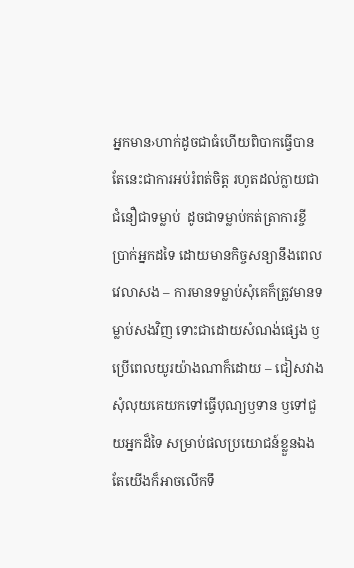អ្នកមាន›ហាក់ដូចជាធំហើយពិបាកធ្វើបាន តែនេះជាការអប់រំពត់ចិត្ត រហូតដល់ក្លាយជាជំនឿជាទម្លាប់  ដូចជាទម្លាប់កត់ត្រាការខ្ចីប្រាក់អ្នកដទៃ ដោយមានកិច្ចសន្យានឹងពេលវេលាសង – ការមានទម្លាប់សុំគេក៏ត្រូវមានទម្លាប់សងវិញ ទោះជាដោយសំណង់ផ្សេង ឫប្រើពេលយូរយ៉ាងណាក៏ដោយ – ជៀសវាងសុំលុយគេយកទៅធ្វើបុណ្យឫទាន ឫទៅជួយអ្នកដ៏ទៃ សម្រាប់ផលប្រយោជន៍ខ្លួនឯង តែយើងក៏អាចលើកទឹ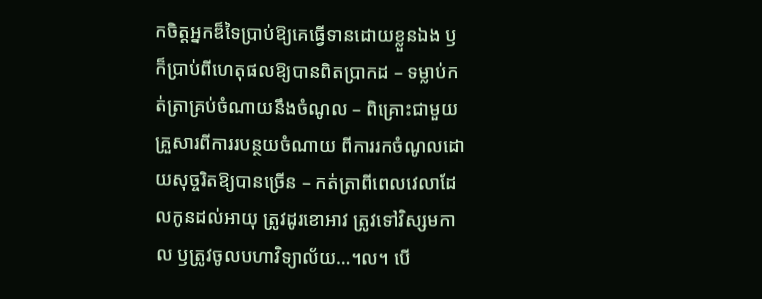កចិត្តអ្នកឌ៏ទៃប្រាប់ឱ្យគេធ្វើទានដោយខ្លួនឯង ឫក៏ប្រាប់ពីហេតុផលឱ្យបានពិតប្រាកដ – ទម្លាប់កត់ត្រាគ្រប់ចំណាយនឹងចំណូល – ពិគ្រោះជាមួយគ្រួសារពីការរបន្ថយចំណាយ ពីការរកចំណូលដោយសុច្ចរិតឱ្យបានច្រើន – កត់ត្រាពីពេលវេលាដែលកូនដល់អាយុ ត្រូវដូរខោអាវ ត្រូវទៅវិស្សមកាល ឫត្រូវចូលបហាវិទ្យាល័យ…។ល។ បើ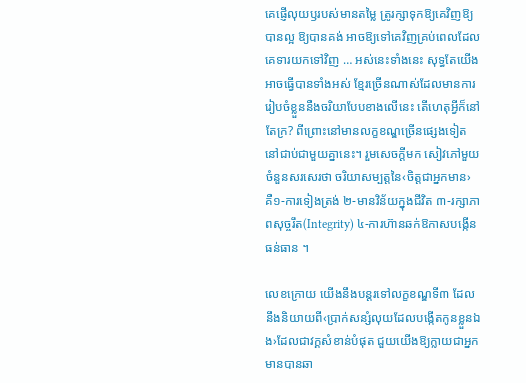គេផ្ញើលុយឫរបស់មានតម្លៃ ត្រូរក្សាទុកឱ្យគេវិញឱ្យបានល្អ ឱ្យបានគង់ អាចឱ្យទៅគេវិញគ្រប់ពេលដែលគេទារយកទៅវិញ … អស់នេះទាំងនេះ សុទ្ធតែយើងអាចធ្វើបានទាំងអស់ ខ្មែរច្រើនណាស់ដែលមានការរៀបចំខ្លួននឺងចរិយាបែបខាងលើនេះ តើហេតុអ្វីក៏នៅតែក្រ? ពីព្រោះនៅមានលក្ខខណ្ឌច្រើនផ្សេងទៀត នៅជាប់ជាមួយគ្នានេះ។ រួមសេចក្តីមក សៀវភៅមួយចំនួនសរសេរថា ចរិយាសម្បត្តនៃ‹ចិត្តជាអ្នកមាន› គឺ១-ការទៀងត្រង់ ២-មានវិន័យក្នុងជីវិត ៣-រក្សាភាពសុច្ចរឹត(Integrity) ៤-ការហ៊ានឆក់ឱកាសបង្កើនធន់ធាន ។

លេខក្រោយ យើងនឹងបន្តរទៅលក្ខខណ្ឌទី៣ ដែលនឹងនិយាយពី‹ប្រាក់សន្សំលុយដែលបង្កើតកូនខ្លួនឯង›ដែលជាវក្គសំខាន់បំផុត ជួយយើងឱ្យក្លាយជាអ្នកមានបានឆា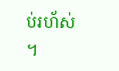ប់រហ័ស់ ។